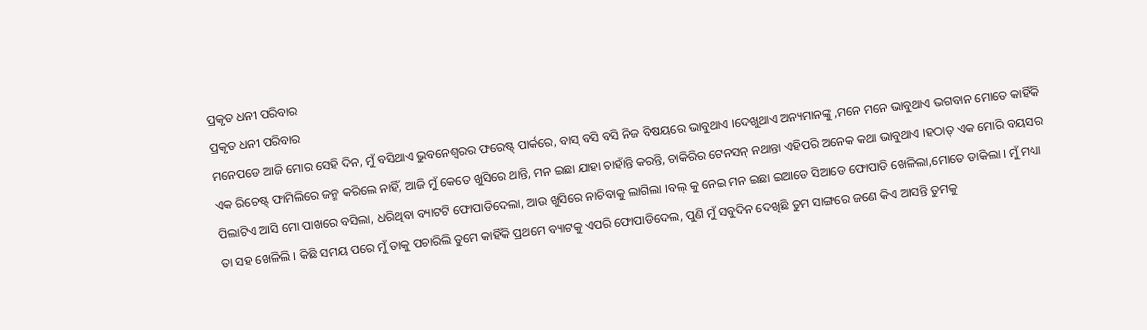ପ୍ରକୃତ ଧନୀ ପରିବାର
ପ୍ରକୃତ ଧନୀ ପରିବାର
ମନେପଡେ ଆଜି ମୋର ସେହି ଦିନ, ମୁଁ ବସିଥାଏ ଭୁବନେଶ୍ଵରର ଫରେଷ୍ଟ୍ ପାର୍କରେ, ବାସ୍ ବସି ବସି ନିଜ ବିଷୟରେ ଭାବୁଥାଏ ।ଦେଖୁଥାଏ ଅନ୍ୟମାନଙ୍କୁ ,ମନେ ମନେ ଭାବୁଥାଏ ଭଗବାନ ମୋତେ କାହିଁକି ଏକ ରିଚେଷ୍ଟ୍ ଫାମିଲିରେ ଜନ୍ମ କରିଲେ ନାହିଁ, ଆଜି ମୁଁ କେତେ ଖୁସିରେ ଥାନ୍ତି, ମନ ଇଛା ଯାହା ଚାହାଁନ୍ତି କରନ୍ତି, ଚାକିରିର ଟେନସନ୍ ନଥାନ୍ତା ଏହିପରି ଅନେକ କଥା ଭାବୁଥାଏ ।ହଠାତ୍ ଏକ ମୋରି ବୟସର ପିଲାଟିଏ ଆସି ମୋ ପାଖରେ ବସିଲା, ଧରିଥିବା ବ୍ୟାଟଟି ଫୋପାଡିଦେଲା, ଆଉ ଖୁସିରେ ନାଚିବାକୁ ଲାଗିଲା ।ବଲ୍ କୁ ନେଇ ମନ ଇଛା ଇଆଡେ ସିଆଡେ ଫୋପାଡି ଖେଳିଲା,ମୋତେ ଡାକିଲା । ମୁଁ ମଧ୍ୟା ତା ସହ ଖେଳିଲି । କିଛି ସମୟ ପରେ ମୁଁ ତାକୁ ପଚାରିଲି ତୁମେ କାହିଁକି ପ୍ରଥମେ ବ୍ୟାଟକୁ ଏପରି ଫୋପାଡିଦେଲ, ପୁଣି ମୁଁ ସବୁଦିନ ଦେଖିଛି ତୁମ ସାଙ୍ଗରେ ଜଣେ କିଏ ଆସନ୍ତି ତୁମକୁ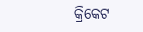କ୍ରିକେଟ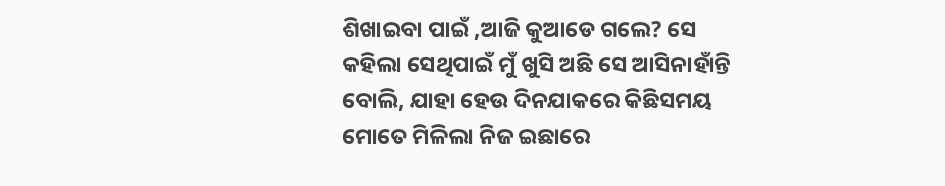ଶିଖାଇବା ପାଇଁ ,ଆଜି କୁଆଡେ ଗଲେ? ସେ କହିଲା ସେଥିପାଇଁ ମୁଁ ଖୁସି ଅଛି ସେ ଆସିନାହାଁନ୍ତି ବୋଲି, ଯାହା ହେଉ ଦିନଯାକରେ କିଛିସମୟ ମୋତେ ମିଳିଲା ନିଜ ଇଛାରେ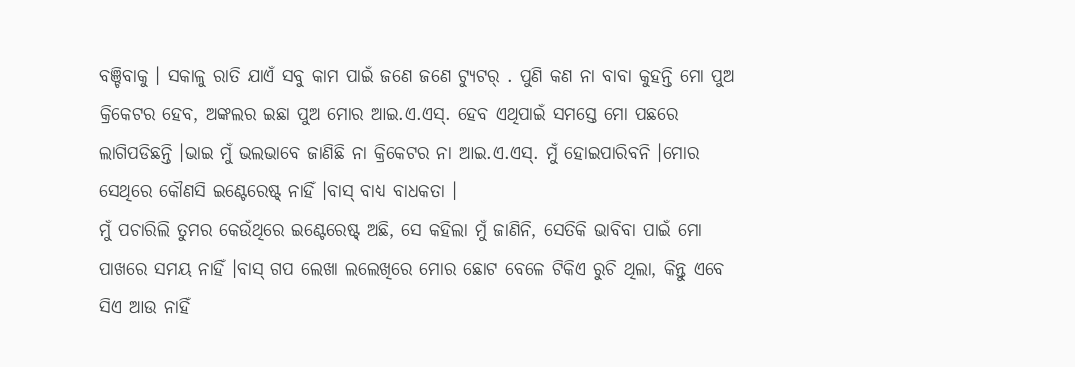ବଞ୍ଚିବାକୁ । ସକାଳୁ ରାତି ଯାଏଁ ସବୁ କାମ ପାଇଁ ଜଣେ ଜଣେ ଟ୍ୟୁଟର୍ . ପୁଣି କଣ ନା ବାବା କୁହନ୍ତି ମୋ ପୁଅ କ୍ରିକେଟର ହେବ, ଅଙ୍କଲର ଇଛା ପୁଅ ମୋର ଆଇ.ଏ.ଏସ୍. ହେବ ଏଥିପାଇଁ ସମସ୍ତେ ମୋ ପଛରେ ଲାଗିପଡିଛନ୍ତି ।ଭାଇ ମୁଁ ଭଲଭାବେ ଜାଣିଛି ନା କ୍ରିକେଟର ନା ଆଇ.ଏ.ଏସ୍. ମୁଁ ହୋଇପାରିବନି ।ମୋର ସେଥିରେ କୌଣସି ଇଣ୍ଟେରେଷ୍ଟ୍ ନାହିଁ ।ବାସ୍ ବାଧ୍ୟ ବାଧକତା ।
ମୁଁ ପଚାରିଲି ତୁମର କେଉଁଥିରେ ଇଣ୍ଟେରେଷ୍ଟ୍ ଅଛି, ସେ କହିଲା ମୁଁ ଜାଣିନି, ସେତିକି ଭାବିବା ପାଇଁ ମୋ ପାଖରେ ସମୟ ନାହିଁ ।ବାସ୍ ଗପ ଲେଖା ଲଲେଖିରେ ମୋର ଛୋଟ ବେଳେ ଟିକିଏ ରୁଚି ଥିଲା, କିନ୍ତୁ ଏବେ ସିଏ ଆଉ ନାହିଁ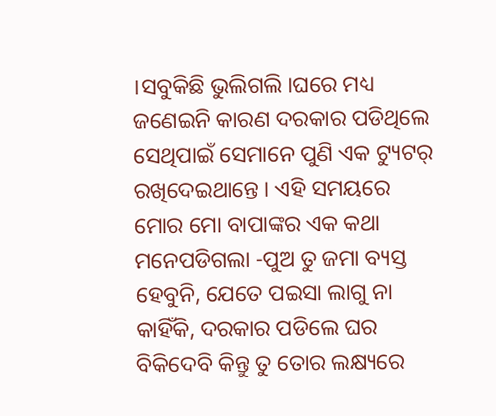।ସବୁକିଛି ଭୁଲିଗଲି ।ଘରେ ମଧ୍ୟ ଜଣେଇନି କାରଣ ଦରକାର ପଡିଥିଲେ ସେଥିପାଇଁ ସେମାନେ ପୁଣି ଏକ ଟ୍ୟୁଟର୍ ରଖିଦେଇଥାନ୍ତେ । ଏହି ସମୟରେ ମୋର ମୋ ବାପାଙ୍କର ଏକ କଥା ମନେପଡିଗଲା -ପୁଅ ତୁ ଜମା ବ୍ୟସ୍ତ ହେବୁନି, ଯେତେ ପଇସା ଲାଗୁ ନା କାହିଁକି, ଦରକାର ପଡିଲେ ଘର ବିକିଦେବି କିନ୍ତୁ ତୁ ତୋର ଲକ୍ଷ୍ୟରେ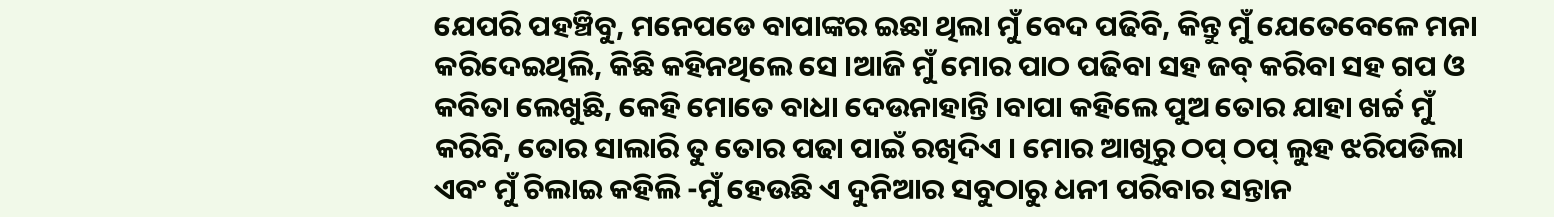ଯେପରି ପହଞ୍ଚିବୁ, ମନେପଡେ ବାପାଙ୍କର ଇଛା ଥିଲା ମୁଁ ବେଦ ପଢିବି, କିନ୍ତୁ ମୁଁ ଯେତେବେଳେ ମନା କରିଦେଇଥିଲି, କିଛି କହିନଥିଲେ ସେ ।ଆଜି ମୁଁ ମୋର ପାଠ ପଢିବା ସହ ଜବ୍ କରିବା ସହ ଗପ ଓ କବିତା ଲେଖୁଛି, କେହି ମୋତେ ବାଧା ଦେଉନାହାନ୍ତି ।ବାପା କହିଲେ ପୁଅ ତୋର ଯାହା ଖର୍ଚ୍ଚ ମୁଁ କରିବି, ତୋର ସାଲାରି ତୁ ତୋର ପଢା ପାଇଁ ରଖିଦିଏ । ମୋର ଆଖିରୁ ଠପ୍ ଠପ୍ ଲୁହ ଝରିପଡିଲା ଏବଂ ମୁଁ ଚିଲାଇ କହିଲି -ମୁଁ ହେଉଛି ଏ ଦୁନିଆର ସବୁଠାରୁ ଧନୀ ପରିବାର ସନ୍ତାନ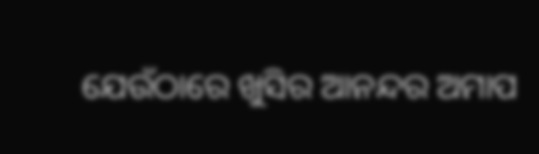ଯେଉଁଠାରେ ଖୁସିର ଆନନ୍ଦର ଅମାପ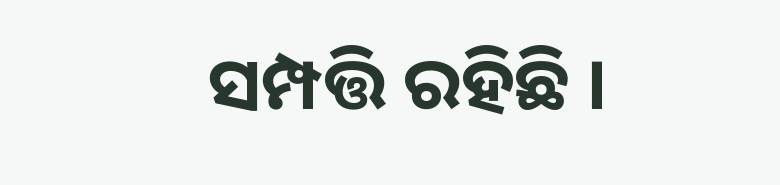ସମ୍ପତ୍ତି ରହିଛି ।